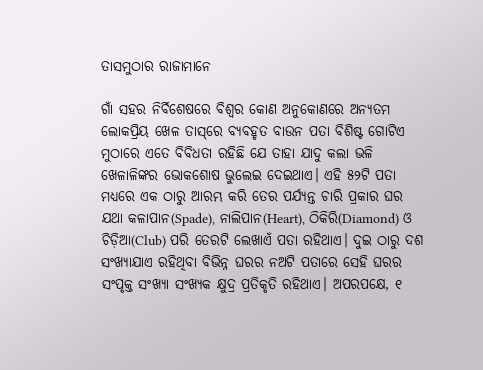ତାସମୁଠାର ରାଜାମାନେ

ଗାଁ ସହର ନିର୍ବିଶେଷରେ ବିଶ୍ବର କୋଣ ଅନୁକୋଣରେ ଅନ୍ୟତମ ଲୋକପ୍ରିୟ ଖେଳ ତାସ୍‌ରେ ବ୍ୟବହୃତ ବାଉନ ପତା ବିଶିଷ୍ଟ ଗୋଟିଏ ମୁଠାରେ ଏତେ ବିବିଧତା ରହିଛି ଯେ ତାହା ଯାଦୁ କଲା ଭଳି ଖେଳାଳିଙ୍କର ଭୋକଶୋଷ ଭୁଲେଇ ଦେଇଥାଏ। ଏହି ୫୨ଟି ପତା ମଧ୍ୟରେ ଏକ ଠାରୁ ଆରମ୍ଭ କରି ତେର ପର୍ଯ୍ୟନ୍ତ ଚାରି ପ୍ରକାର ଘର ଯଥା କଳାପାନ(Spade), ନାଲିପାନ(Heart), ଠିକିରି(Diamond) ଓ ଚିଡ଼ିଆ(Club) ପରି ତେରଟି ଲେଖାଏଁ ପତା ରହିଥାଏ। ଦୁଇ ଠାରୁ ଦଶ ସଂଖ୍ୟାଯାଏ ରହିଥିବା ବିଭିନ୍ନ ଘରର ନଅଟି ପତାରେ ସେହି ଘରର ସଂପୃକ୍ତ ସଂଖ୍ୟା ସଂଖ୍ୟକ କ୍ଷୁଦ୍ର ପ୍ରତିକୃତି ରହିଥାଏ। ଅପରପକ୍ଷେ, ୧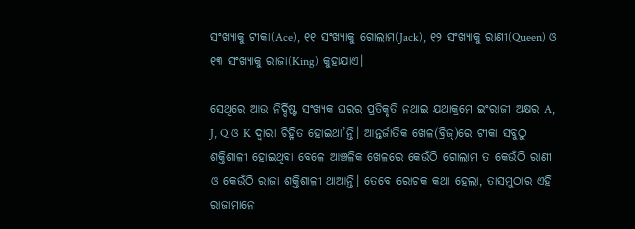ସଂଖ୍ୟାକୁ ଟୀକା(Ace), ୧୧ ସଂଖ୍ୟାକୁ ଗୋଲାମ(Jack), ୧୨ ସଂଖ୍ୟାକୁ ରାଣୀ(Queen) ଓ ୧୩ ସଂଖ୍ୟାକୁ ରାଜା(King) କୁହାଯାଏ।

ସେଥିରେ ଆଉ ନିର୍ଦ୍ଦିଷ୍ଟ ସଂଖ୍ୟକ ଘରର ପ୍ରତିକୃତି ନଥାଇ ଯଥାକ୍ରମେ ଇଂରାଜୀ ଅକ୍ଷର A, J, Q ଓ K ଦ୍ବାରା ଚିହ୍ନିତ ହୋଇଥା’ନ୍ତି। ଆନ୍ତର୍ଜାତିକ ଖେଳ(ବ୍ରିଜ୍)ରେ ଟୀକା ସବୁଠୁ ଶକ୍ତିଶାଳୀ ହୋଇଥିବା ବେଳେ ଆଞ୍ଚଳିକ ଖେଳରେ କେଉଁଠି ଗୋଲାମ ତ କେଉଁଠି ରାଣୀ ଓ କେଉଁଠି ରାଜା ଶକ୍ତିଶାଳୀ ଥାଆନ୍ତି। ତେବେ ରୋଚକ କଥା ହେଲା, ତାସମୁଠାର ଏହି ରାଜାମାନେ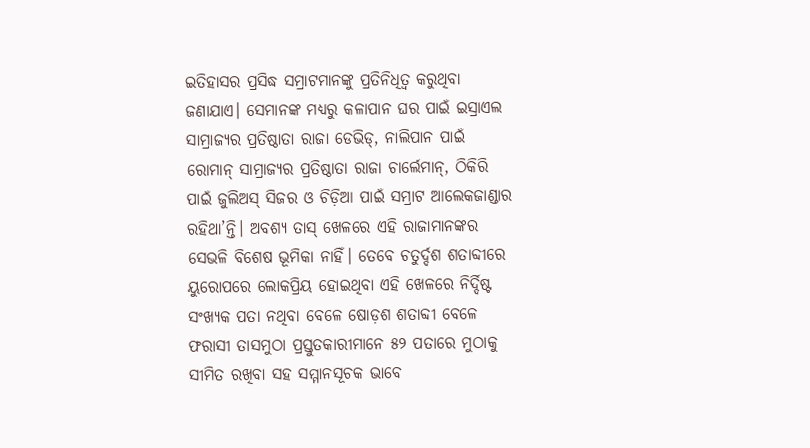ଇତିହାସର ପ୍ରସିଦ୍ଧ ସମ୍ରାଟମାନଙ୍କୁ ପ୍ରତିନିଧିତ୍ବ କରୁଥିବା ଜଣାଯାଏ। ସେମାନଙ୍କ ମଧ୍ୟରୁ କଳାପାନ ଘର ପାଇଁ ଇସ୍ରାଏଲ ସାମ୍ରାଜ୍ୟର ପ୍ରତିଷ୍ଠାତା ରାଜା ଡେଭିଡ୍, ନାଲିପାନ ପାଇଁ ରୋମାନ୍ ସାମ୍ରାଜ୍ୟର ପ୍ରତିଷ୍ଠାତା ରାଜା ଚାର୍ଲେମାନ୍, ଠିକିରି ପାଇଁ ଜୁଲିଅସ୍ ସିଜର ଓ ଚିଡ଼ିଆ ପାଇଁ ସମ୍ରାଟ ଆଲେକଜାଣ୍ଡାର ରହିଥା’ନ୍ତି। ଅବଶ୍ୟ ତାସ୍‌ ଖେଳରେ ଏହି ରାଜାମାନଙ୍କର ସେଭଳି ବିଶେଷ ଭୂମିକା ନାହିଁ। ତେବେ ଚତୁର୍ଦ୍ଦଶ ଶତାବ୍ଦୀରେ ୟୁରୋପରେ ଲୋକପ୍ରିୟ ହୋଇଥିବା ଏହି ଖେଳରେ ନିର୍ଦ୍ଦିଷ୍ଟ ସଂଖ୍ୟକ ପତା ନଥିବା ବେଳେ ଷୋଡ଼ଶ ଶତାବ୍ଦୀ ବେଳେ ଫରାସୀ ତାସମୁଠା ପ୍ରସ୍ତୁତକାରୀମାନେ ୫୨ ପତାରେ ମୁଠାକୁ ସୀମିତ ରଖିବା ସହ ସମ୍ମାନସୂଚକ ଭାବେ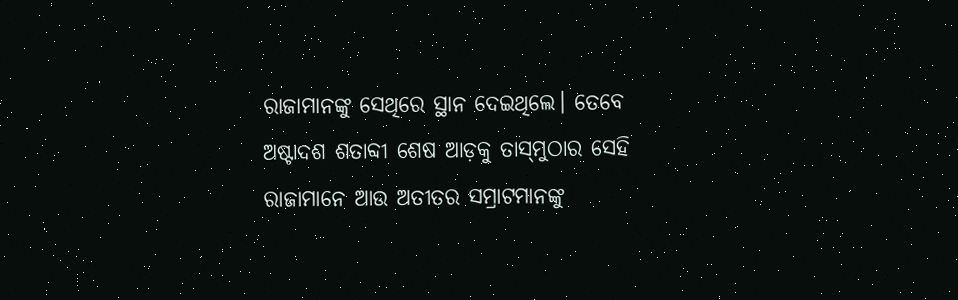ରାଜାମାନଙ୍କୁ ସେଥିରେ ସ୍ଥାନ ଦେଇଥିଲେ। ତେବେ ଅଷ୍ଟାଦଶ ଶତାବ୍ଦୀ ଶେଷ ଆଡ଼କୁ ତାସ୍‌ମୁଠାର ସେହି ରାଜାମାନେ ଆଉ ଅତୀତର ସମ୍ରାଟମାନଙ୍କୁ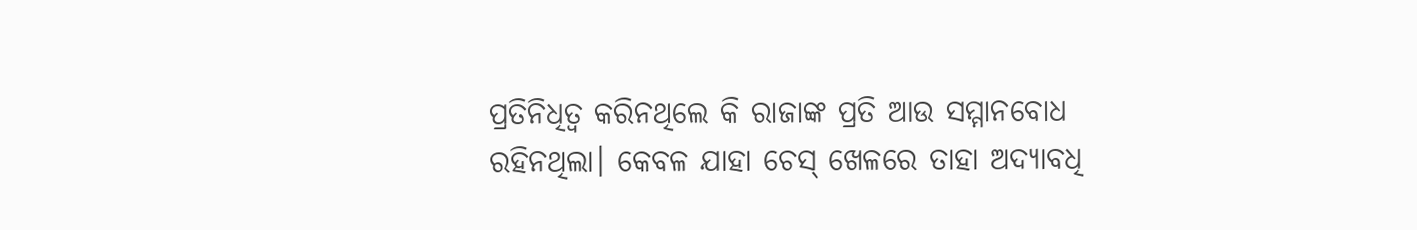ପ୍ରତିନିଧିତ୍ବ କରିନଥିଲେ କି ରାଜାଙ୍କ ପ୍ରତି ଆଉ ସମ୍ମାନବୋଧ ରହିନଥିଲା। କେବଳ ଯାହା ଚେସ୍‌ ଖେଳରେ ତାହା ଅଦ୍ୟାବଧି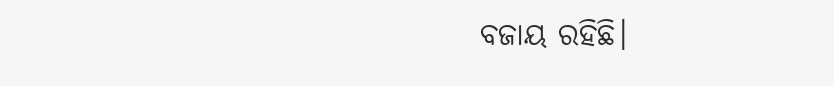ବଜାୟ ରହିଛି।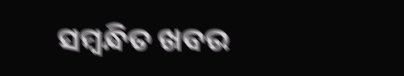ସମ୍ବନ୍ଧିତ ଖବର